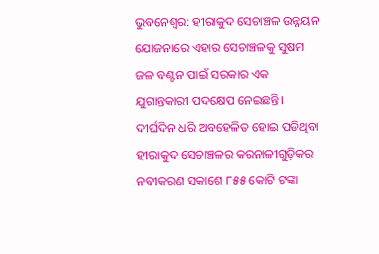ଭୁବନେଶ୍ୱର: ହୀରାକୁଦ ସେଚାଞ୍ଚଳ ଉନ୍ନୟନ ଯୋଜନାରେ ଏହାର ସେଚାଞ୍ଚଳକୁ ସୁଷମ ଜଳ ବଣ୍ଟନ ପାଇଁ ସରକାର ଏକ ଯୁଗାନ୍ତକାରୀ ପଦକ୍ଷେପ ନେଇଛନ୍ତି। ଦୀର୍ଘଦିନ ଧରି ଅବହେଳିତ ହୋଇ ପଡିଥିବା ହୀରାକୁଦ ସେଚାଞ୍ଚଳର କରନାଳୀଗୁଡ଼ିକର ନବୀକରଣ ସକାଶେ ୮୫୫ କୋଟି ଟଙ୍କା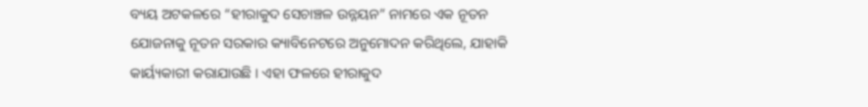ବ୍ୟୟ ଅଟକଳରେ “ହୀରାକୁଦ ସେଚାଞ୍ଚଳ ଉନ୍ନୟନ” ନାମରେ ଏକ ନୂତନ ଯୋଜନାକୁ ନୂତନ ସରକାର କ୍ୟାବିନେଟରେ ଅନୁମୋଦନ କରିଥିଲେ, ଯାହାକି କାର୍ୟ୍ୟକାରୀ କରାଯାଉଛି । ଏହା ଫଳରେ ହୀରାକୁଦ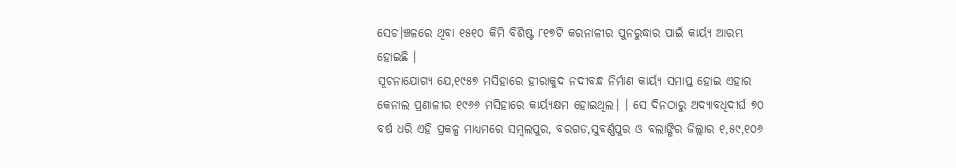ସେଚ।ଞ୍ଚଳରେ ଥିବା ୧୫୧୦ କିମି ବିଶିଷ୍ଟ ୮୧୭ଟି କରନାଳୀର ପୁନରୁଦ୍ଧାର ପାଇଁ କାର୍ୟ୍ୟ ଆରମ୍ଭ ହୋଇଛି ।
ସୂଚନାଯୋଗ୍ୟ ଯେ,୧୯୫୭ ମସିହାରେ ହୀରାକୁଦ ନଦୀବନ୍ଧ ନିର୍ମାଣ କାର୍ୟ୍ୟ ସମାପ୍ତ ହୋଇ ଏହାର କେନାଲ ପ୍ରଣାଳୀର ୧୯୬୬ ମସିହାରେ କାର୍ୟ୍ୟକ୍ଷମ ହୋଇଥିଲ। । ସେ ଦିନଠାରୁ ଅଦ୍ୟାବଧିଦୀର୍ଘ ୭୦ ବର୍ଷ ଧରି ଏହି ପ୍ରକଳ୍ପ ମାଧ୍ୟମରେ ସମ୍ବଲପୁର, ବରଗଡ,ସୁବର୍ଣ୍ଣପୁର ଓ ବଲାଙ୍ଗିର ଜିଲ୍ଲାର ୧,୫୯,୧୦୬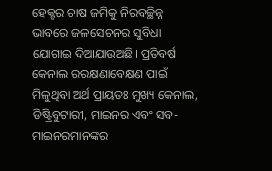ହେକ୍ଟର ଚାଷ ଜମିକୁ ନିରବଚ୍ଛିନ୍ନ ଭାବରେ ଜଳସେଚନର ସୁବିଧା ଯୋଗାଇ ଦିଆଯାଉଅଛି। ପ୍ରତିବର୍ଷ କେନାଲ ରରକ୍ଷଣାବେକ୍ଷଣ ପାଇଁ ମିଳୁଥିବା ଅର୍ଥ ପ୍ରାୟତଃ ମୁଖ୍ୟ କେନାଲ, ଡିଷ୍ଟ୍ରିବୁଟାରୀ, ମାଇନର ଏବଂ ସବ-ମାଇନରମାନଙ୍କର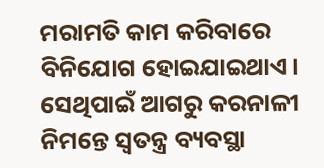ମରାମତି କାମ କରିବାରେ ବିନିଯୋଗ ହୋଇଯାଇଥାଏ। ସେଥିପାଇଁ ଆଗରୁ କରନାଳୀ ନିମନ୍ତେ ସ୍ୱତନ୍ତ୍ର ବ୍ୟବସ୍ଥା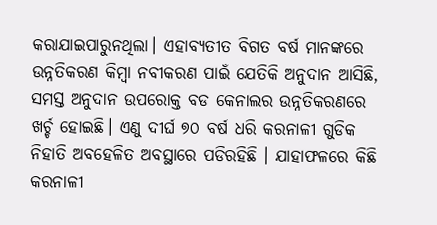କରାଯାଇପାରୁନଥିଲା। ଏହାବ୍ୟତୀତ ବିଗତ ବର୍ଷ ମାନଙ୍କରେ ଉନ୍ନତିକରଣ କିମ୍ବା ନବୀକରଣ ପାଇଁ ଯେତିକି ଅନୁଦାନ ଆସିଛି, ସମସ୍ତ ଅନୁଦାନ ଉପରୋକ୍ତ ବଡ କେନାଲର ଉନ୍ନତିକରଣରେ ଖର୍ଚ୍ଚ ହୋଇଛି। ଏଣୁ ଦୀର୍ଘ ୭୦ ବର୍ଷ ଧରି କରନାଳୀ ଗୁଡିକ ନିହାତି ଅବହେଳିତ ଅବସ୍ଥାରେ ପଡିରହିଛି । ଯାହାଫଳରେ କିଛି କରନାଳୀ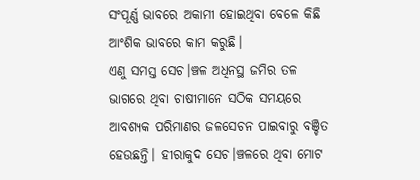ସଂପୂର୍ଣ୍ଣ ଭାବରେ ଅକାମୀ ହୋଇଥିବା ବେଳେ କିଛି ଆଂଶିକ ଭାବରେ କାମ କରୁଛି।
ଏଣୁ ସମସ୍ତ ସେଚ।ଞ୍ଚଳ ଅଧିନସ୍ଥ ଜମିର ତଳ ଭାଗରେ ଥିବା ଚାଷୀମାନେ ସଠିକ ସମୟରେ ଆବଶ୍ୟକ ପରିମାଣର ଜଳସେଚନ ପାଇବାରୁ ବଞ୍ଚିତ ହେଉଛନ୍ତି। ହୀରାକୁଦ ସେଚ।ଞ୍ଚଳରେ ଥିବା ମୋଟ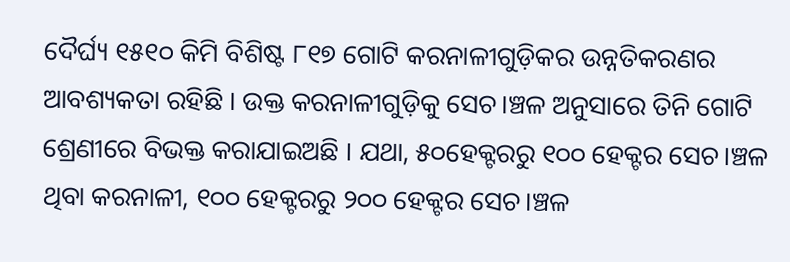ଦୈର୍ଘ୍ୟ ୧୫୧୦ କିମି ବିଶିଷ୍ଟ ୮୧୭ ଗୋଟି କରନାଳୀଗୁଡ଼ିକର ଉନ୍ନତିକରଣର ଆବଶ୍ୟକତା ରହିଛି । ଉକ୍ତ କରନାଳୀଗୁଡ଼ିକୁ ସେଚ।ଞ୍ଚଳ ଅନୁସାରେ ତିନି ଗୋଟି ଶ୍ରେଣୀରେ ବିଭକ୍ତ କରାଯାଇଅଛି । ଯଥା, ୫୦ହେକ୍ଟରରୁ ୧୦୦ ହେକ୍ଟର ସେଚ।ଞ୍ଚଳ ଥିବା କରନାଳୀ, ୧୦୦ ହେକ୍ଟରରୁ ୨୦୦ ହେକ୍ଟର ସେଚ।ଞ୍ଚଳ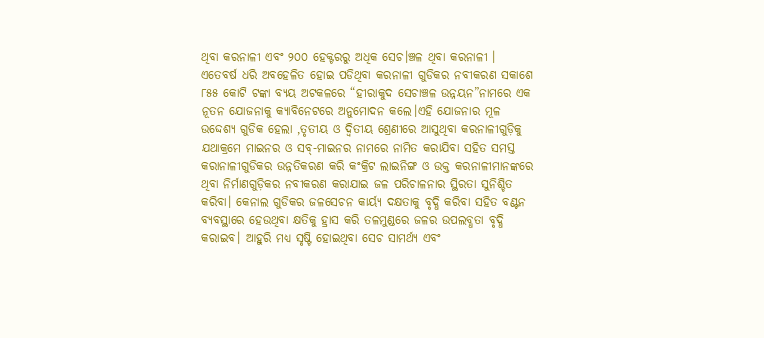ଥିବା କରନାଳୀ ଏବଂ ୨୦୦ ହେକ୍ଟରରୁ ଅଧିକ ସେଚ।ଞ୍ଚଳ ଥିବା କରନାଳୀ ।
ଏତେବର୍ଷ ଧରି ଅବହେଳିତ ହୋଇ ପଡିଥିବା କରନାଳୀ ଗୁଡିକର ନବୀକରଣ ସକାଶେ ୮୫୫ କୋଟି ଟଙ୍କା ବ୍ୟୟ ଅଟକଳରେ “ହୀରାକୁଦ ସେଚାଞ୍ଚଳ ଉନ୍ନୟନ”ନାମରେ ଏକ ନୂତନ ଯୋଜନାକୁ କ୍ୟାବିନେଟରେ ଅନୁମୋଦନ କଲେ।ଏହି ଯୋଜନାର ମୂଳ ଉଦ୍ଦେଶ୍ୟ ଗୁଡିକ ହେଲା ,ତୃତୀୟ ଓ ଦ୍ଵିତୀୟ ଶ୍ରେଣୀରେ ଆସୁଥିବା କରନାଳୀଗୁଡ଼ିକୁ ଯଥାକ୍ରମେ ମାଇନର ଓ ସବ୍-ମାଇନର ନାମରେ ନାମିତ କରାଯିବା ସହିତ ସମସ୍ତ କରାନାଳୀଗୁଡିକର ଉନ୍ନତିକରଣ କରି କଂକ୍ରିଟ ଲାଇନିଙ୍ଗ ଓ ଉକ୍ତ କରନାଳୀମାନଙ୍କରେ ଥିବା ନିର୍ମାଣଗୁଡ଼ିକର ନବୀକରଣ କରାଯାଇ ଜଳ ପରିଚାଳନାର ସ୍ଥିରତା ସୁନିଶ୍ଚିତ କରିବା। କେନାଲ ଗୁଡିକର ଜଳସେଚନ କାର୍ୟ୍ୟ ଦକ୍ଷତାକୁ ବୃଦ୍ଧି କରିବା ସହିତ ବଣ୍ଟନ ବ୍ୟବସ୍ଥାରେ ହେଉଥିବା କ୍ଷତିକୁ ହ୍ରାସ କରି ତଳମୁଣ୍ଡରେ ଜଳର ଉପଲବ୍ଧତା ବୃଦ୍ଧି କରାଇବ। ଆହୁରି ମଧ୍ୟ ସୃଷ୍ଟି ହୋଇଥିବା ସେଚ ସାମର୍ଥ୍ୟ ଏବଂ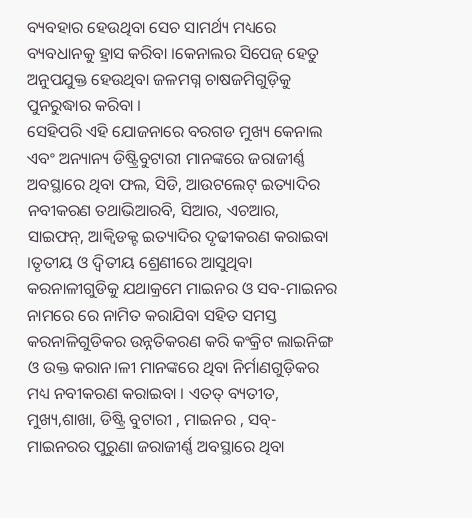ବ୍ୟବହାର ହେଉଥିବା ସେଚ ସାମର୍ଥ୍ୟ ମଧ୍ୟରେ ବ୍ୟବଧାନକୁ ହ୍ରାସ କରିବା ।କେନାଲର ସିପେଜ୍ ହେତୁ ଅନୁପଯୁକ୍ତ ହେଉଥିବା ଜଳମଗ୍ନ ଚାଷଜମିଗୁଡ଼ିକୁ ପୁନରୁଦ୍ଧାର କରିବା ।
ସେହିପରି ଏହି ଯୋଜନାରେ ବରଗଡ ମୁଖ୍ୟ କେନାଲ ଏବଂ ଅନ୍ୟାନ୍ୟ ଡିଷ୍ଟ୍ରିବୁଟାରୀ ମାନଙ୍କରେ ଜରାଜୀର୍ଣ୍ଣ ଅବସ୍ଥାରେ ଥିବା ଫଲ, ସିଡି, ଆଉଟଲେଟ୍ ଇତ୍ୟାଦିର ନବୀକରଣ ତଥାଭିଆରବି, ସିଆର, ଏଚଆର, ସାଇଫନ୍, ଆକ୍ୱିଡକ୍ଟ ଇତ୍ୟାଦିର ଦୃଢୀକରଣ କରାଇବା ।ତୃତୀୟ ଓ ଦ୍ଵିତୀୟ ଶ୍ରେଣୀରେ ଆସୁଥିବା କରନାଳୀଗୁଡିକୁ ଯଥାକ୍ରମେ ମାଇନର ଓ ସବ-ମାଇନର ନାମରେ ରେ ନାମିତ କରାଯିବା ସହିତ ସମସ୍ତ କରନାଳିଗୁଡିକର ଉନ୍ନତିକରଣ କରି କଂକ୍ରିଟ ଲାଇନିଙ୍ଗ ଓ ଉକ୍ତ କରାନ।ଳୀ ମାନଙ୍କରେ ଥିବା ନିର୍ମାଣଗୁଡ଼ିକର ମଧ୍ୟ ନବୀକରଣ କରାଇବା । ଏତତ୍ ବ୍ୟତୀତ, ମୁଖ୍ୟ,ଶାଖା, ଡିଷ୍ଟ୍ରି ବୁଟାରୀ , ମାଇନର , ସବ୍-ମାଇନରର ପୁରୁଣା ଜରାଜୀର୍ଣ୍ଣ ଅବସ୍ଥାରେ ଥିବା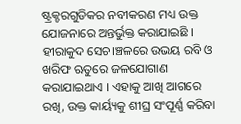ଷ୍ଟ୍ରକ୍ଚରଗୁଡିକର ନବୀକରଣ ମଧ୍ୟ ଉକ୍ତ ଯୋଜନାରେ ଅନ୍ତର୍ଭୁକ୍ତ କରାଯାଇଛି ।
ହୀରାକୁଦ ସେଚ।ଞ୍ଚଳରେ ଉଭୟ ରବି ଓ ଖରିଫ ଋତୁରେ ଜଳଯୋଗାଣ କରାଯାଇଥାଏ । ଏହାକୁ ଆଖି ଆଗରେ ରଖି, ଉକ୍ତ କାର୍ୟ୍ୟକୁ ଶୀଘ୍ର ସଂପୂର୍ଣ୍ଣ କରିବା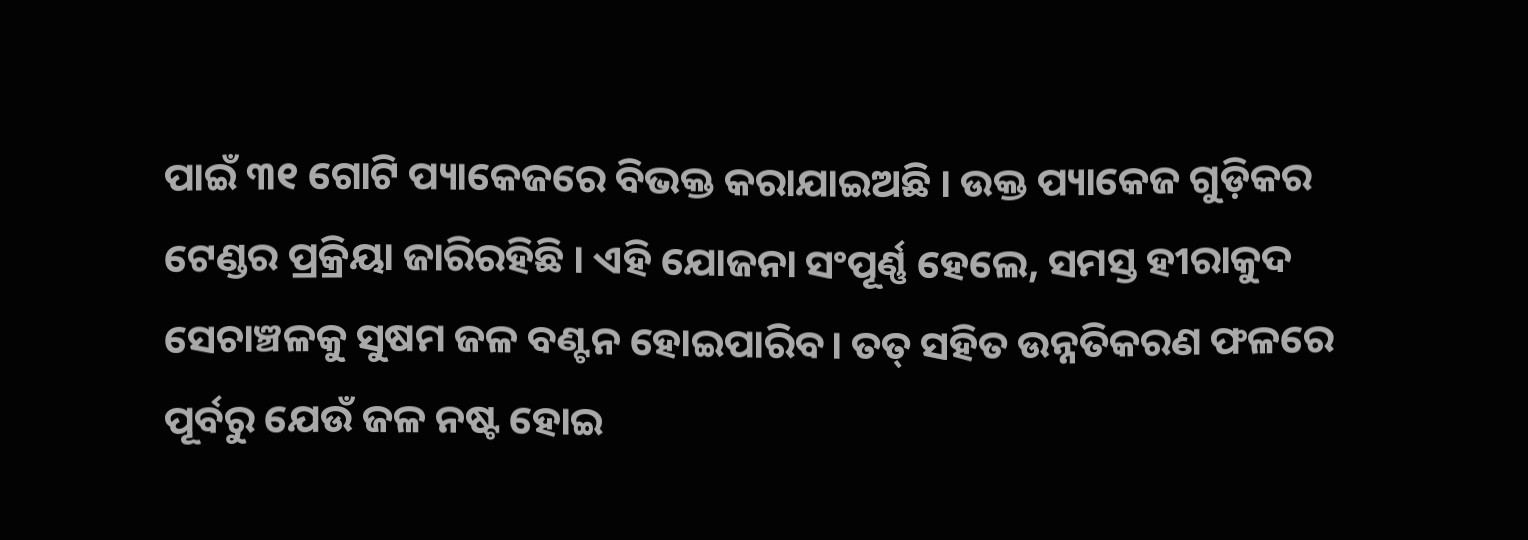ପାଇଁ ୩୧ ଗୋଟି ପ୍ୟାକେଜରେ ବିଭକ୍ତ କରାଯାଇଅଛି । ଉକ୍ତ ପ୍ୟାକେଜ ଗୁଡ଼ିକର ଟେଣ୍ଡର ପ୍ରକ୍ରିୟା ଜାରିରହିଛି । ଏହି ଯୋଜନା ସଂପୂର୍ଣ୍ଣ ହେଲେ, ସମସ୍ତ ହୀରାକୁଦ ସେଚାଞ୍ଚଳକୁ ସୁଷମ ଜଳ ବଣ୍ଟନ ହୋଇପାରିବ। ତତ୍ ସହିତ ଉନ୍ନତିକରଣ ଫଳରେ ପୂର୍ବରୁ ଯେଉଁ ଜଳ ନଷ୍ଟ ହୋଇ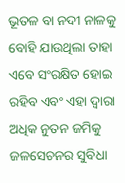ଭୂତଳ ବା ନଦୀ ନାଳକୁ ବୋହି ଯାଉଥିଲା ତାହା ଏବେ ସଂରକ୍ଷିତ ହୋଇ ରହିବ ଏବଂ ଏହା ଦ୍ଵାରା ଅଧିକ ନୁତନ ଜମିକୁ ଜଳସେଚନର ସୁବିଧା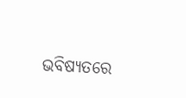ଭବିଷ୍ୟତରେ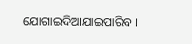ଯୋଗାଇଦିଆଯାଇପାରିବ ।